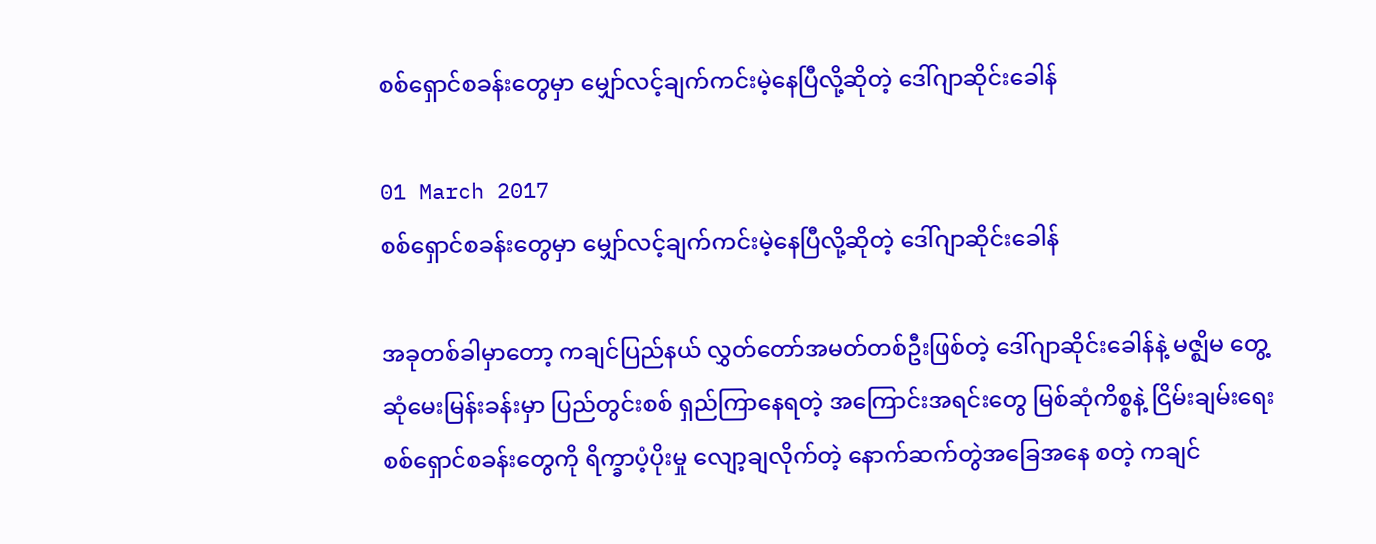စစ်ရှောင်စခန်းတွေမှာ မျှော်လင့်ချက်ကင်းမဲ့နေပြီလို့ဆိုတဲ့ ဒေါ်ဂျာဆိုင်းခေါန်

01 March 2017
စစ်ရှောင်စခန်းတွေမှာ မျှော်လင့်ချက်ကင်းမဲ့နေပြီလို့ဆိုတဲ့ ဒေါ်ဂျာဆိုင်းခေါန်

အခုတစ်ခါမှာတော့ ကချင်ပြည်နယ် လွှတ်တော်အမတ်တစ်ဦးဖြစ်တဲ့ ဒေါ်ဂျာဆိုင်းခေါန်နဲ့ မဇ္ဈိမ တွေ့ဆုံမေးမြန်းခန်းမှာ ပြည်တွင်းစစ် ရှည်ကြာနေရတဲ့ အကြောင်းအရင်းတွေ မြစ်ဆုံကိစ္စနဲ့ ငြိမ်းချမ်းရေး စစ်ရှောင်စခန်းတွေကို ရိက္ခာပံ့ပိုးမှု လျော့ချလိုက်တဲ့ နောက်ဆက်တွဲအခြေအနေ စတဲ့ ကချင်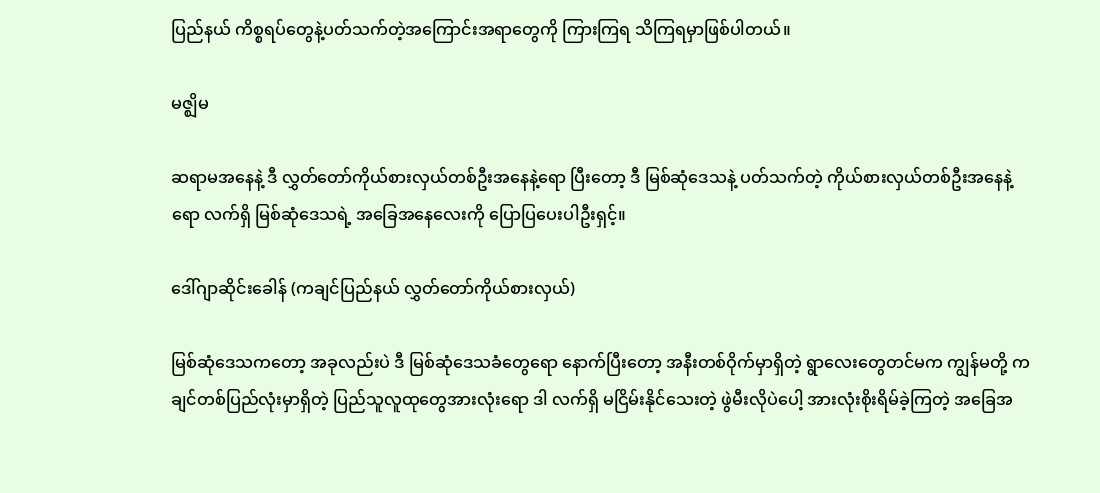ပြည်နယ် ကိစ္စရပ်တွေနဲ့ပတ်သက်တဲ့အကြောင်းအရာတွေကို ကြားကြရ သိကြရမှာဖြစ်ပါတယ်။

မဇ္ဈိမ

ဆရာမအနေနဲ့ ဒီ လွှတ်တော်ကိုယ်စားလှယ်တစ်ဦးအနေနဲ့ရော ပြီးတော့ ဒီ မြစ်ဆုံဒေသနဲ့ ပတ်သက်တဲ့ ကိုယ်စားလှယ်တစ်ဦးအနေနဲ့ရော လက်ရှိ မြစ်ဆုံဒေသရဲ့ အခြေအနေလေးကို ပြောပြပေးပါဦးရှင့်။

ဒေါ်ဂျာဆိုင်းခေါန် (ကချင်ပြည်နယ် လွှတ်တော်ကိုယ်စားလှယ်)

မြစ်ဆုံဒေသကတော့ အခုလည်းပဲ ဒီ မြစ်ဆုံဒေသခံတွေရော နောက်ပြီးတော့ အနီးတစ်ဝိုက်မှာရှိတဲ့ ရွာလေးတွေတင်မက ကျွန်မတို့ ကချင်တစ်ပြည်လုံးမှာရှိတဲ့ ပြည်သူလူထုတွေအားလုံးရော ဒါ လက်ရှိ မငြိမ်းနိုင်သေးတဲ့ ဖွဲမီးလိုပဲပေါ့ အားလုံးစိုးရိမ်ခဲ့ကြတဲ့ အခြေအ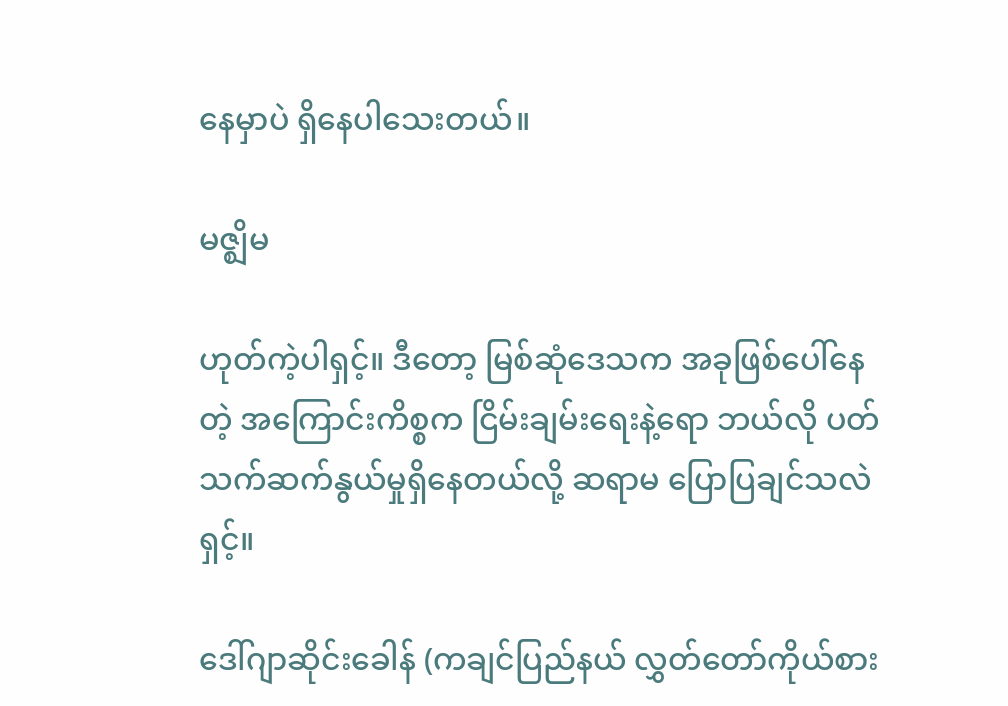နေမှာပဲ ရှိနေပါသေးတယ်။

မဇ္ဈိမ

ဟုတ်ကဲ့ပါရှင့်။ ဒီတော့ မြစ်ဆုံဒေသက အခုဖြစ်ပေါ်နေတဲ့ အကြောင်းကိစ္စက ငြိမ်းချမ်းရေးနဲ့ရော ဘယ်လို ပတ်သက်ဆက်နွယ်မှုရှိနေတယ်လို့ ဆရာမ ပြောပြချင်သလဲရှင့်။

ဒေါ်ဂျာဆိုင်းခေါန် (ကချင်ပြည်နယ် လွှတ်တော်ကိုယ်စား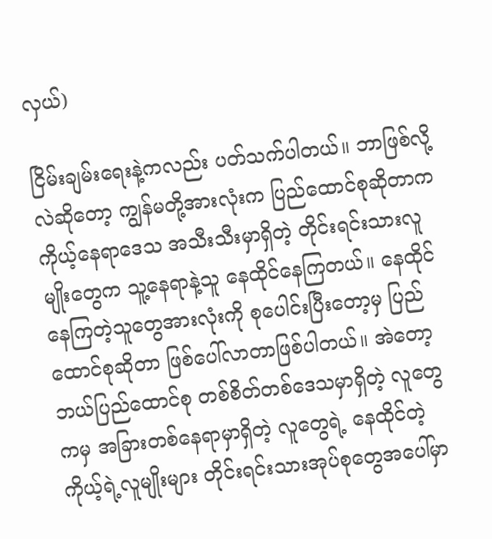လှယ်)

ငြိမ်းချမ်းရေးနဲ့ကလည်း ပတ်သက်ပါတယ်။ ဘာဖြစ်လို့လဲဆိုတော့ ကျွန်မတို့အားလုံးက ပြည်ထောင်စုဆိုတာက ကိုယ့်နေရာဒေသ အသီးသီးမှာရှိတဲ့ တိုင်းရင်းသားလူမျိုးတွေက သူ့နေရာနဲ့သူ နေထိုင်နေကြတယ်။ နေထိုင်နေကြတဲ့သူတွေအားလုံးကို စုပေါင်းပြီးတော့မှ ပြည်ထောင်စုဆိုတာ ဖြစ်ပေါ်လာတာဖြစ်ပါတယ်။ အဲတော့ ဘယ်ပြည်ထောင်စု တစ်စိတ်တစ်ဒေသမှာရှိတဲ့ လူတွေကမှ အခြားတစ်နေရာမှာရှိတဲ့ လူတွေရဲ့ နေထိုင်တဲ့ ကိုယ့်ရဲ့လူမျိုးများ တိုင်းရင်းသားအုပ်စုတွေအပေါ်မှာ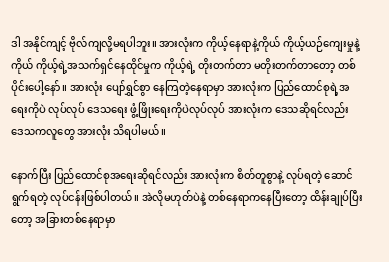ဒါ အနိုင်ကျင့် ဗိုလ်ကျလို့မရပါဘူး။ အားလုံးက ကိုယ့်နေရာနဲ့ကိုယ် ကိုယ့်ယဉ်ကျေးမှုနဲ့ကိုယ် ကိုယ့်ရဲ့အသက်ရှင်နေထိုင်မှုက ကိုယ့်ရဲ့ တိုးတက်တာ မတိုးတက်တာတော့ တစ်ပိုင်းပေါ့နော်။ အားလုံး ပျော်ရွှင်စွာ နေကြတဲ့နေရာမှာ အားလုံးက ပြည်ထောင်စုရဲ့အရေးကိုပဲ လုပ်လုပ် ဒေသရေး ဖွံ့ဖြိုးရေးကိုပဲလုပ်လုပ် အားလုံးက ဒေသဆိုရင်လည်း ဒေသကလူတွေ အားလုံး သိရပါမယ်။

နောက်ပြီး ပြည်ထောင်စုအရေးဆိုရင်လည်း အားလုံးက စိတ်တူစွာနဲ့ လုပ်ရတဲ့ ဆောင်ရွက်ရတဲ့ လုပ်ငန်းဖြစ်ပါတယ်။ အဲလိုမဟုတ်ပဲနဲ့ တစ်နေရာကနေပြီးတော့ ထိန်းချုပ်ပြီးတော့ အခြားတစ်နေရာမှာ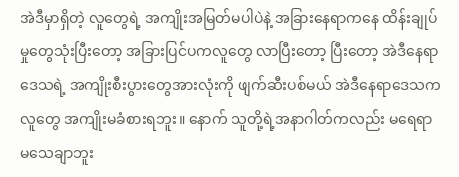အဲဒီမှာရှိတဲ့ လူတွေရဲ့ အကျိုးအမြတ်မပါပဲနဲ့ အခြားနေရာကနေ ထိန်းချုပ်မှုတွေသုံးပြီးတော့ အခြားပြင်ပကလူတွေ လာပြီးတော့ ပြီးတော့ အဲဒီနေရာဒေသရဲ့ အကျိုးစီးပွားတွေအားလုံးကို ဖျက်ဆီးပစ်မယ် အဲဒီနေရာဒေသကလူတွေ အကျိုးမခံစားရဘူး။ နောက် သူတို့ရဲ့အနာဂါတ်ကလည်း မရေရာ မသေချာဘူး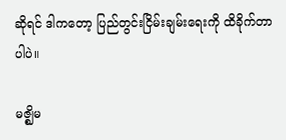ဆိုရင် ဒါကတော့ ပြည်တွင်းငြိမ်းချမ်းရေးကို ထိခိုက်တာပါပဲ။

မဇ္ဈိမ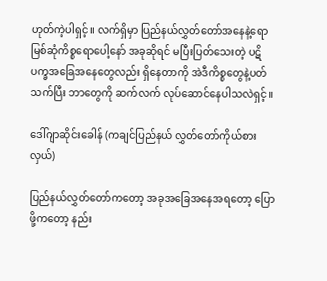ဟုတ်ကဲ့ပါရှင့်။ လက်ရှိမှာ ပြည်နယ်လွှတ်တော်အနေနဲ့ရော မြစ်ဆုံကိစ္စရောပေါ့နော် အခုဆိုရင် မပြီးပြတ်သေးတဲ့ ပဋိပက္ခအခြေအနေတွေလည်း ရှိနေတာကို အဲဒီကိစ္စတွေနဲ့ပတ်သက်ပြီး ဘာတွေကို ဆက်လက် လုပ်ဆောင်နေပါသလဲရှင့်။

ဒေါ်ဂျာဆိုင်းခေါန် (ကချင်ပြည်နယ် လွှတ်တော်ကိုယ်စားလှယ်)

ပြည်နယ်လွှတ်တော်ကတော့ အခုအခြေအနေအရတော့ ပြောဖို့ကတော့ နည်း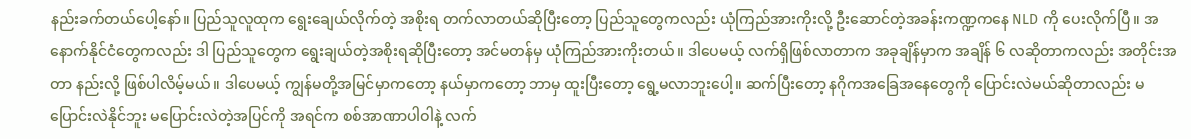နည်းခက်တယ်ပေါ့နော်။ ပြည်သူလူထုက ရွေးချေယ်လိုက်တဲ့ အစိုးရ တက်လာတယ်ဆိုပြီးတော့ ပြည်သူတွေကလည်း ယုံကြည်အားကိုးလို့ ဦးဆောင်တဲ့အခန်းကဏ္ဍကနေ NLD ကို ပေးလိုက်ပြီ။ အနောက်နိုင်ငံတွေကလည်း ဒါ ပြည်သူတွေက ရွေးချယ်တဲ့အစိုးရဆိုပြီးတော့ အင်မတန်မှ ယုံကြည်အားကိုးတယ်။ ဒါပေမယ့် လက်ရှိဖြစ်လာတာက အခုချိန်မှာက အချိန် ၆ လဆိုတာကလည်း အတိုင်းအတာ နည်းလို့ ဖြစ်ပါလိမ့်မယ်။ ဒါပေမယ့် ကျွန်မတို့အမြင်မှာကတော့ နယ်မှာကတော့ ဘာမှ ထူးပြီးတော့ ရွေ့မလာဘူးပေါ့။ ဆက်ပြီးတော့ နဂိုကအခြေအနေတွေကို ပြောင်းလဲမယ်ဆိုတာလည်း မပြောင်းလဲနိုင်ဘူး မပြောင်းလဲတဲ့အပြင်ကို အရင်က စစ်အာဏာပါဝါနဲ့ လက်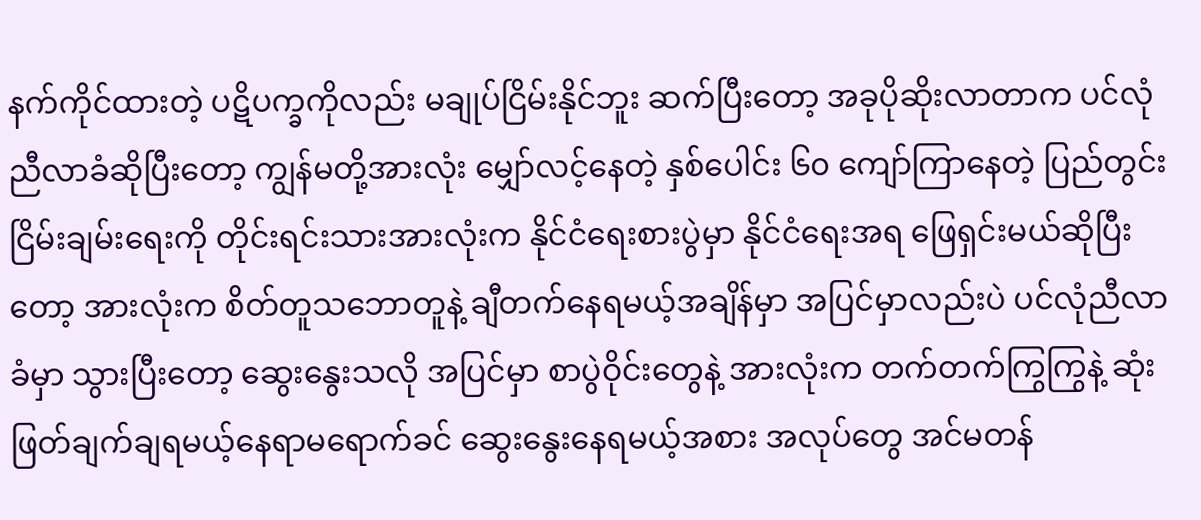နက်ကိုင်ထားတဲ့ ပဋိပက္ခကိုလည်း မချုပ်ငြိမ်းနိုင်ဘူး ဆက်ပြီးတော့ အခုပိုဆိုးလာတာက ပင်လုံညီလာခံဆိုပြီးတော့ ကျွန်မတို့အားလုံး မျှော်လင့်နေတဲ့ နှစ်ပေါင်း ၆၀ ကျော်ကြာနေတဲ့ ပြည်တွင်းငြိမ်းချမ်းရေးကို တိုင်းရင်းသားအားလုံးက နိုင်ငံရေးစားပွဲမှာ နိုင်ငံရေးအရ ဖြေရှင်းမယ်ဆိုပြီးတော့ အားလုံးက စိတ်တူသဘောတူနဲ့ ချီတက်နေရမယ့်အချိန်မှာ အပြင်မှာလည်းပဲ ပင်လုံညီလာခံမှာ သွားပြီးတော့ ဆွေးနွေးသလို အပြင်မှာ စာပွဲဝိုင်းတွေနဲ့ အားလုံးက တက်တက်ကြွကြွနဲ့ ဆုံးဖြတ်ချက်ချရမယ့်နေရာမရောက်ခင် ဆွေးနွေးနေရမယ့်အစား အလုပ်တွေ အင်မတန်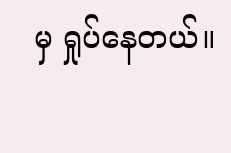မှ ရှုပ်နေတယ်။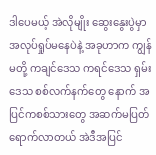ဒါပေမယ့် အဲလိုမျိုး ဆွေးနွေးပွဲမှာ အလုပ်ရှုပ်မနေပဲနဲ့ အခုဟာက ကျွန်မတို့ ကချင်ဒေသ ကရင်ဒေသ ရှမ်းဒေသ စစ်လက်နက်တွေ နောက် အပြင်ကစစ်သားတွေ အဆက်မပြတ်ရောက်လာတယ် အဲဒီအပြင်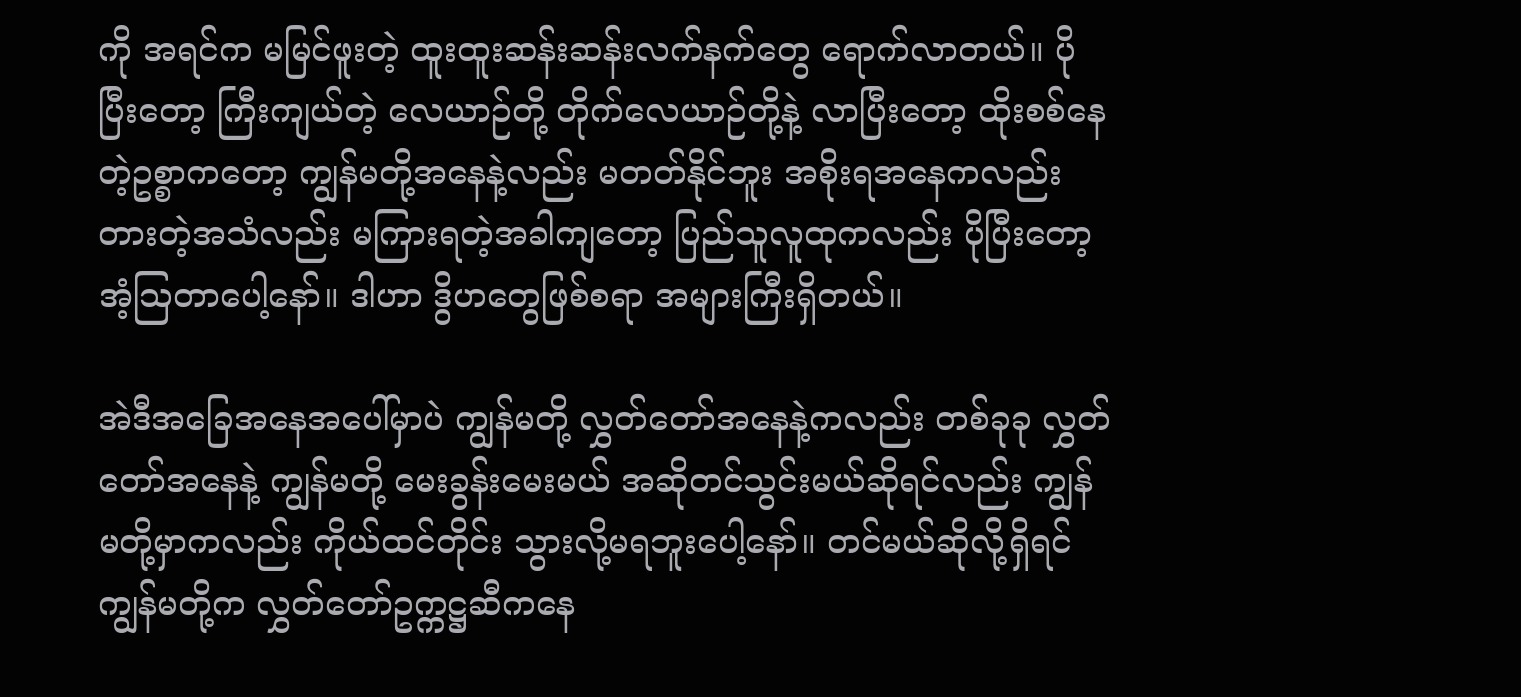ကို အရင်က မမြင်ဖူးတဲ့ ထူးထူးဆန်းဆန်းလက်နက်တွေ ရောက်လာတယ်။ ပိုပြီးတော့ ကြီးကျယ်တဲ့ လေယာဉ်တို့ တိုက်လေယာဉ်တို့နဲ့ လာပြီးတော့ ထိုးစစ်နေတဲ့ဥစ္စာကတော့ ကျွန်မတို့အနေနဲ့လည်း မတတ်နိုင်ဘူး အစိုးရအနေကလည်း တားတဲ့အသံလည်း မကြားရတဲ့အခါကျတော့ ပြည်သူလူထုကလည်း ပိုပြီးတော့ အံ့သြတာပေါ့နော်။ ဒါဟာ ဒွိဟတွေဖြစ်စရာ အများကြီးရှိတယ်။

အဲဒီအခြေအနေအပေါ်မှာပဲ ကျွန်မတို့ လွှတ်တော်အနေနဲ့ကလည်း တစ်ခုခု လွှတ်တော်အနေနဲ့ ကျွန်မတို့ မေးခွန်းမေးမယ် အဆိုတင်သွင်းမယ်ဆိုရင်လည်း ကျွန်မတို့မှာကလည်း ကိုယ်ထင်တိုင်း သွားလို့မရဘူးပေါ့နော်။ တင်မယ်ဆိုလို့ရှိရင် ကျွန်မတို့က လွှတ်တော်ဥက္ကဋ္ဌဆီကနေ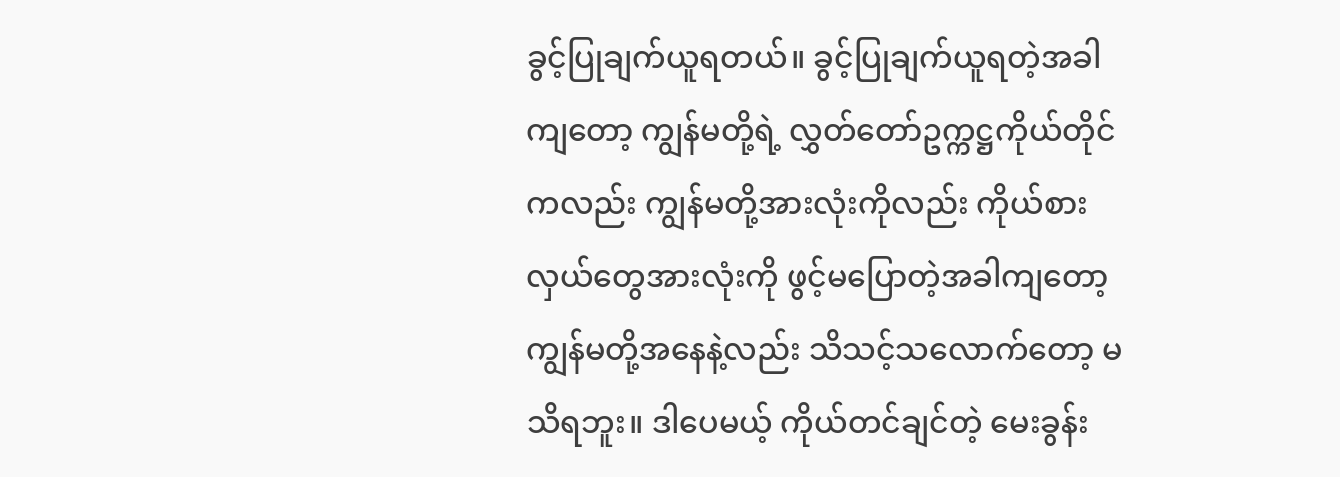ခွင့်ပြုချက်ယူရတယ်။ ခွင့်ပြုချက်ယူရတဲ့အခါကျတော့ ကျွန်မတို့ရဲ့ လွှတ်တော်ဥက္ကဋ္ဌကိုယ်တိုင်ကလည်း ကျွန်မတို့အားလုံးကိုလည်း ကိုယ်စားလှယ်တွေအားလုံးကို ဖွင့်မပြောတဲ့အခါကျတော့ ကျွန်မတို့အနေနဲ့လည်း သိသင့်သလောက်တော့ မသိရဘူး။ ဒါပေမယ့် ကိုယ်တင်ချင်တဲ့ မေးခွန်း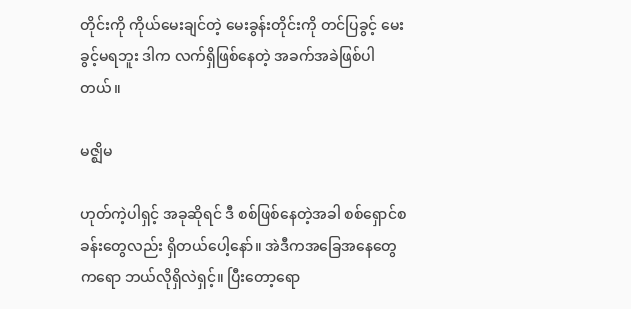တိုင်းကို ကိုယ်မေးချင်တဲ့ မေးခွန်းတိုင်းကို တင်ပြခွင့် မေးခွင့်မရဘူး ဒါက လက်ရှိဖြစ်နေတဲ့ အခက်အခဲဖြစ်ပါတယ်။

မဇ္ဈိမ

ဟုတ်ကဲ့ပါရှင့် အခုဆိုရင် ဒီ စစ်ဖြစ်နေတဲ့အခါ စစ်ရှောင်စခန်းတွေလည်း ရှိတယ်ပေါ့နော်။ အဲဒီကအခြေအနေတွေကရော ဘယ်လိုရှိလဲရှင့်။ ပြီးတော့ရော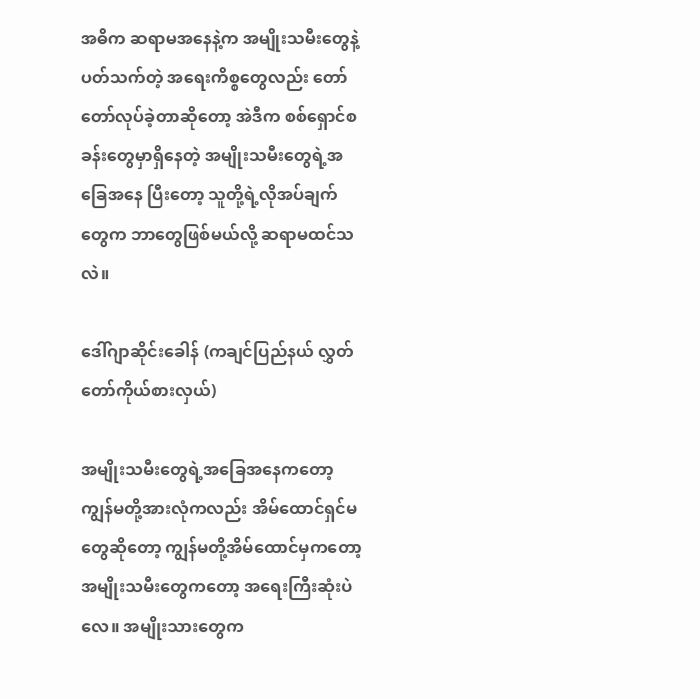အဓိက ဆရာမအနေနဲ့က အမျိုးသမီးတွေနဲ့ ပတ်သက်တဲ့ အရေးကိစ္စတွေလည်း တော်တော်လုပ်ခဲ့တာဆိုတော့ အဲဒီက စစ်ရှောင်စခန်းတွေမှာရှိနေတဲ့ အမျိုးသမီးတွေရဲ့အခြေအနေ ပြီးတော့ သူတို့ရဲ့လိုအပ်ချက်တွေက ဘာတွေဖြစ်မယ်လို့ ဆရာမထင်သလဲ။

ဒေါ်ဂျာဆိုင်းခေါန် (ကချင်ပြည်နယ် လွှတ်တော်ကိုယ်စားလှယ်)

အမျိုးသမီးတွေရဲ့အခြေအနေကတော့ ကျွန်မတို့အားလုံကလည်း အိမ်ထောင်ရှင်မတွေဆိုတော့ ကျွန်မတို့အိမ်ထောင်မှကတော့ အမျိုးသမီးတွေကတော့ အရေးကြီးဆုံးပဲလေ။ အမျိုးသားတွေက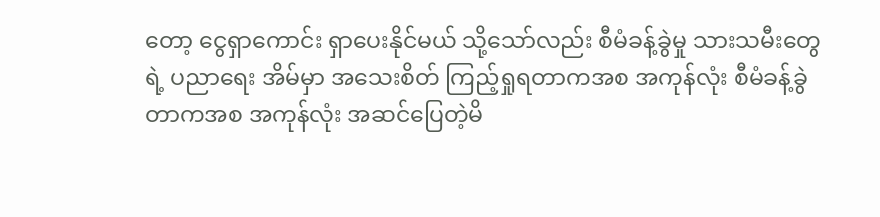တော့ ငွေရှာကောင်း ရှာပေးနိုင်မယ် သို့သော်လည်း စီမံခန့်ခွဲမှု သားသမီးတွေရဲ့ ပညာရေး အိမ်မှာ အသေးစိတ် ကြည့်ရှုရတာကအစ အကုန်လုံး စီမံခန့်ခွဲတာကအစ အကုန်လုံး အဆင်ပြေတဲ့မိ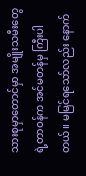သားစုမှာတောင်မှာ အမျိုးသမီးတွေရဲ့တာဝန်က အင်မတန်မှ ကြီးပါတယ်။ မမြင်ရသော်လည်း နောက်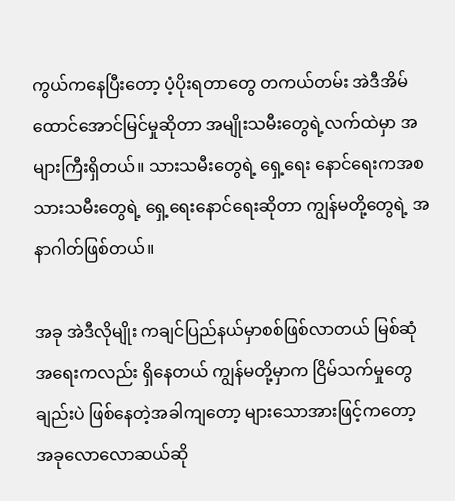ကွယ်ကနေပြီးတော့ ပံ့ပိုးရတာတွေ တကယ်တမ်း အဲဒီအိမ်ထောင်အောင်မြင်မှုဆိုတာ အမျိုးသမီးတွေရဲ့လက်ထဲမှာ အများကြီးရှိတယ်။ သားသမီးတွေရဲ့ ရှေ့ရေး နောင်ရေးကအစ သားသမီးတွေရဲ့ ရှေ့ရေးနောင်ရေးဆိုတာ ကျွန်မတို့တွေရဲ့ အနာဂါတ်ဖြစ်တယ်။

အခု အဲဒီလိုမျိုး ကချင်ပြည်နယ်မှာစစ်ဖြစ်လာတယ် မြစ်ဆုံအရေးကလည်း ရှိနေတယ် ကျွန်မတို့မှာက ငြိမ်သက်မှုတွေချည်းပဲ ဖြစ်နေတဲ့အခါကျတော့ များသောအားဖြင့်ကတော့ အခုလောလောဆယ်ဆို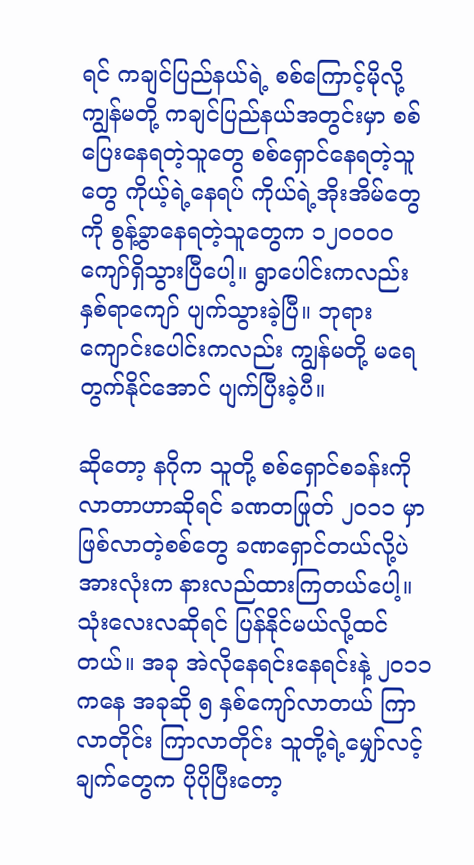ရင် ကချင်ပြည်နယ်ရဲ့ စစ်ကြောင့်မိုလို့ ကျွန်မတို့ ကချင်ပြည်နယ်အတွင်းမှာ စစ်ပြေးနေရတဲ့သူတွေ စစ်ရှောင်နေရတဲ့သူတွေ ကိုယ့်ရဲ့နေရပ် ကိုယ်ရဲ့အိုးအိမ်တွေကို စွန့်ခွာနေရတဲ့သူတွေက ၁၂၀၀၀၀ ကျော်ရှိသွားပြီပေါ့။ ရွာပေါင်းကလည်း နှစ်ရာကျော် ပျက်သွားခဲ့ပြီ။ ဘုရားကျောင်းပေါင်းကလည်း ကျွန်မတို့ မရေတွက်နိုင်အောင် ပျက်ပြီးခဲ့ပီ။

ဆိုတော့ နဂိုက သူတို့ စစ်ရှောင်စခန်းကိုလာတာဟာဆိုရင် ခဏတဖြုတ် ၂၀၁၁ မှာဖြစ်လာတဲ့စစ်တွေ ခဏရှောင်တယ်လို့ပဲ အားလုံးက နားလည်ထားကြတယ်ပေါ့။ သုံးလေးလဆိုရင် ပြန်နိုင်မယ်လို့ထင်တယ်။ အခု အဲလိုနေရင်းနေရင်းနဲ့ ၂၀၁၁ ကနေ အခုဆို ၅ နှစ်ကျော်လာတယ် ကြာလာတိုင်း ကြာလာတိုင်း သူတို့ရဲ့မျှော်လင့်ချက်တွေက ပိုပိုပြီးတော့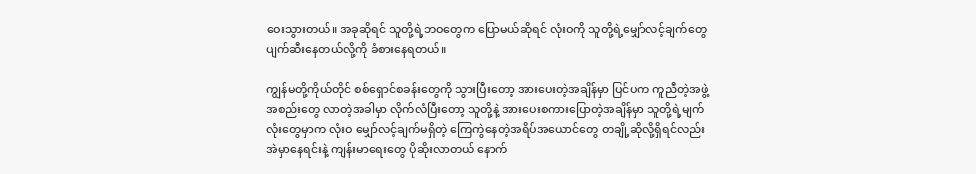ဝေးသွားတယ်။ အခုဆိုရင် သူတို့ရဲ့ဘဝတွေက ပြောမယ်ဆိုရင် လုံးဝကို သူတို့ရဲ့မျှော်လင့်ချက်တွေ ပျက်ဆီးနေတယ်လို့ကို ခံစားနေရတယ်။

ကျွန်မတို့ကိုယ်တိုင် စစ်ရှောင်စခန်းတွေကို သွားပြီးတော့ အားပေးတဲ့အချိန်မှာ ပြင်ပက ကူညီတဲ့အဖွဲ့အစည်းတွေ လာတဲ့အခါမှာ လိုက်လံပြီးတော့ သူတို့နဲ့ အားပေးစကားပြောတဲ့အချိန်မှာ သူတို့ရဲ့မျက်လုံးတွေမှာက လုံးဝ မျှော်လင့်ချက်မရှိတဲ့ ကြေကွဲနေတဲ့အရိပ်အယောင်တွေ တချို့ဆိုလို့ရှိရင်လည်း အဲမှာနေရင်းနဲ့ ကျန်းမာရေးတွေ ပိုဆိုးလာတယ် နောက်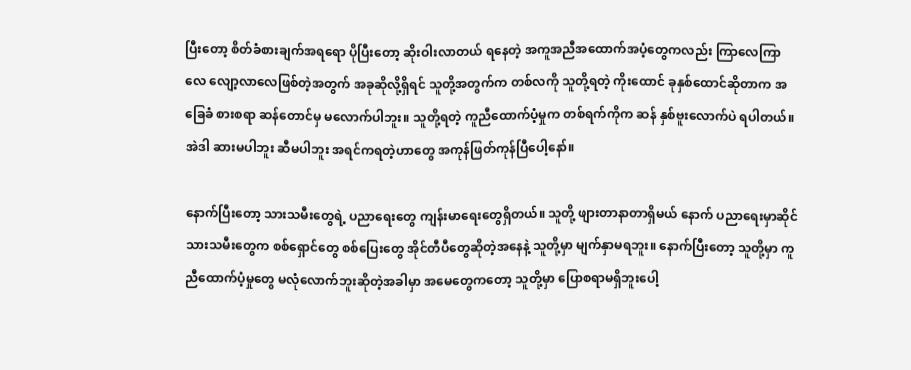ပြီးတော့ စိတ်ခံစားချက်အရရော ပိုပြီးတော့ ဆိုးဝါးလာတယ် ရနေတဲ့ အကူအညီအထောက်အပံ့တွေကလည်း ကြာလေကြာလေ လျော့လာလေဖြစ်တဲ့အတွက် အခုဆိုလို့ရှိရင် သူတို့အတွက်က တစ်လကို သူတို့ရတဲ့ ကိုးထောင် ခုနှစ်ထောင်ဆိုတာက အခြေခံ စားစရာ ဆန်တောင်မှ မလောက်ပါဘူး။ သူတို့ရတဲ့ ကူညီထောက်ပံ့မှုက တစ်ရက်ကိုက ဆန် နှစ်ဗူးလောက်ပဲ ရပါတယ်။ အဲဒါ ဆားမပါဘူး ဆီမပါဘူး အရင်ကရတဲ့ဟာတွေ အကုန်ဖြတ်ကုန်ပြီပေါ့နော်။

နောက်ပြီးတော့ သားသမီးတွေရဲ့ ပညာရေးတွေ ကျန်းမာရေးတွေရှိတယ်။ သူတို့ ဖျားတာနာတာရှိမယ် နောက် ပညာရေးမှာဆိုင် သားသမီးတွေက စစ်ရှောင်တွေ စစ်ပြေးတွေ အိုင်တီပီတွေဆိုတဲ့အနေနဲ့ သူတို့မှာ မျက်နှာမရဘူး။ နောက်ပြီးတော့ သူတို့မှာ ကူညီထောက်ပံ့မှုတွေ မလုံလောက်ဘူးဆိုတဲ့အခါမှာ အမေတွေကတော့ သူတို့မှာ ပြောစရာမရှိဘူးပေါ့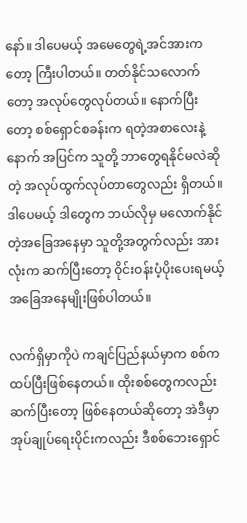နော်။ ဒါပေမယ့် အမေတွေရဲ့အင်အားကတော့ ကြီးပါတယ်။ တတ်နိုင်သလောက်တော့ အလုပ်တွေလုပ်တယ်။ နောက်ပြီးတော့ စစ်ရှောင်စခန်းက ရတဲ့အစာလေးနဲ့ နောက် အပြင်က သူတို့ ဘာတွေရနိုင်မလဲဆိုတဲ့ အလုပ်ထွက်လုပ်တာတွေလည်း ရှိတယ်။ ဒါပေမယ့် ဒါတွေက ဘယ်လိုမှ မလောက်နိုင်တဲ့အခြေအနေမှာ သူတို့အတွက်လည်း အားလုံးက ဆက်ပြီးတော့ ဝိုင်းဝန်းပံ့ပိုးပေးရမယ့် အခြေအနေမျိုးဖြစ်ပါတယ်။

လက်ရှိမှာကိုပဲ ကချင်ပြည်နယ်မှာက စစ်က ထပ်ပြီးဖြစ်နေတယ်။ ထိုးစစ်တွေကလည်း ဆက်ပြီးတော့ ဖြစ်နေတယ်ဆိုတော့ အဲဒီမှာ အုပ်ချုပ်ရေးပိုင်းကလည်း ဒီစစ်ဘေးရှောင်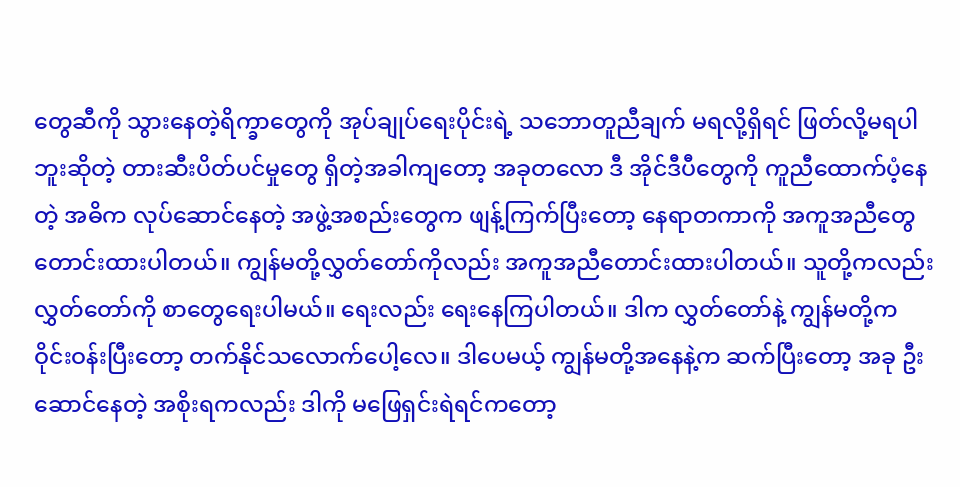တွေဆီကို သွားနေတဲ့ရိက္ခာတွေကို အုပ်ချုပ်ရေးပိုင်းရဲ့ သဘောတူညီချက် မရလို့ရှိရင် ဖြတ်လို့မရပါဘူးဆိုတဲ့ တားဆီးပိတ်ပင်မှုတွေ ရှိတဲ့အခါကျတော့ အခုတလော ဒီ အိုင်ဒီပီတွေကို ကူညီထောက်ပံ့နေတဲ့ အဓိက လုပ်ဆောင်နေတဲ့ အဖွဲ့အစည်းတွေက ဖျန့်ကြက်ပြီးတော့ နေရာတကာကို အကူအညီတွေ တောင်းထားပါတယ်။ ကျွန်မတို့လွှတ်တော်ကိုလည်း အကူအညီတောင်းထားပါတယ်။ သူတို့ကလည်း လွှတ်တော်ကို စာတွေရေးပါမယ်။ ရေးလည်း ရေးနေကြပါတယ်။ ဒါက လွှတ်တော်နဲ့ ကျွန်မတို့က ဝိုင်းဝန်းပြီးတော့ တက်နိုင်သလောက်ပေါ့လေ။ ဒါပေမယ့် ကျွန်မတို့အနေနဲ့က ဆက်ပြီးတော့ အခု ဦးဆောင်နေတဲ့ အစိုးရကလည်း ဒါကို မဖြေရှင်းရဲရင်ကတော့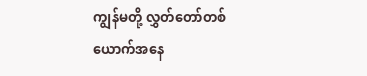ကျွန်မတို့ လွှတ်တော်တစ်ယောက်အနေ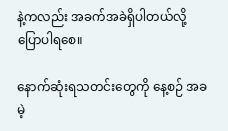နဲ့ကလည်း အခက်အခဲရှိပါတယ်လို့ ပြောပါရစေ။

နောက်ဆုံးရသတင်းတွေကို နေ့စဉ် အခမဲ့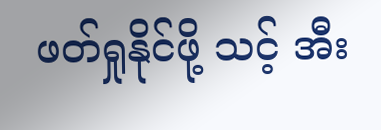ဖတ်ရှုနိုင်ဖို့ သင့် အီး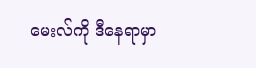မေးလ်ကို ဒီနေရာမှာ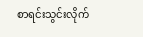စာရင်းသွင်းလိုက်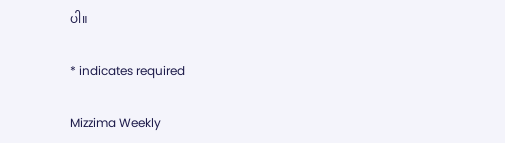ပါ။

* indicates required

Mizzima Weekly